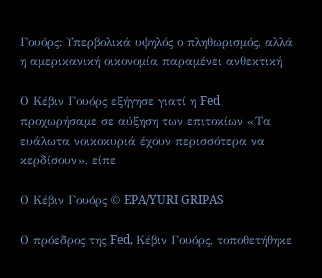Γουόρς: Υπερβολικά υψηλός ο πληθωρισμός, αλλά η αμερικανική οικονομία παραμένει ανθεκτική

Ο Κέβιν Γουόρς εξήγησε γιατί η Fed προχωρήσαμε σε αύξηση των επιτοκίων «Τα ευάλωτα νοικοκυριά έχουν περισσότερα να κερδίσουν», είπε

Ο Κέβιν Γουόρς © EPA/YURI GRIPAS

Ο πρόεδρος της Fed, Κέβιν Γουόρς, τοποθετήθηκε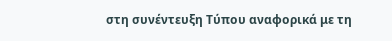στη συνέντευξη Τύπου αναφορικά με τη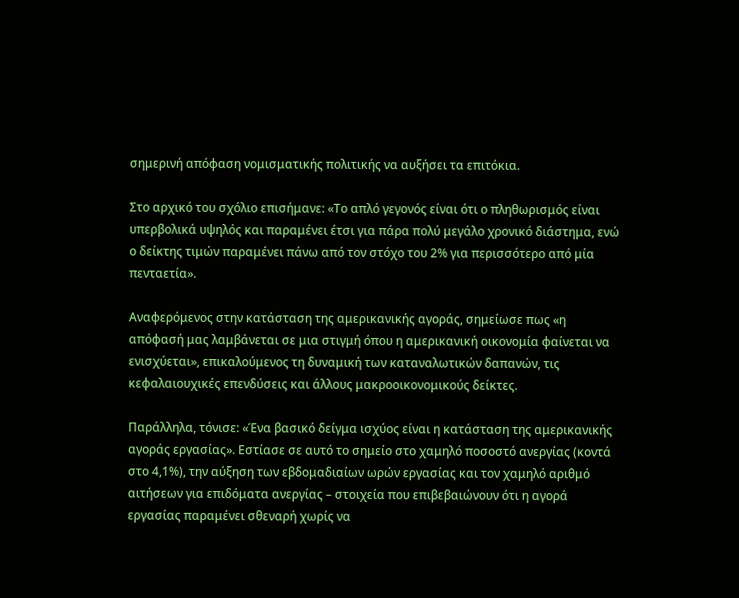σημερινή απόφαση νομισματικής πολιτικής να αυξήσει τα επιτόκια.

Στο αρχικό του σχόλιο επισήμανε: «Το απλό γεγονός είναι ότι ο πληθωρισμός είναι υπερβολικά υψηλός και παραμένει έτσι για πάρα πολύ μεγάλο χρονικό διάστημα, ενώ ο δείκτης τιμών παραμένει πάνω από τον στόχο του 2% για περισσότερο από μία πενταετία».

Αναφερόμενος στην κατάσταση της αμερικανικής αγοράς, σημείωσε πως «η απόφασή μας λαμβάνεται σε μια στιγμή όπου η αμερικανική οικονομία φαίνεται να ενισχύεται», επικαλούμενος τη δυναμική των καταναλωτικών δαπανών, τις κεφαλαιουχικές επενδύσεις και άλλους μακροοικονομικούς δείκτες.

Παράλληλα, τόνισε: «Ένα βασικό δείγμα ισχύος είναι η κατάσταση της αμερικανικής αγοράς εργασίας». Εστίασε σε αυτό το σημείο στο χαμηλό ποσοστό ανεργίας (κοντά στο 4,1%), την αύξηση των εβδομαδιαίων ωρών εργασίας και τον χαμηλό αριθμό αιτήσεων για επιδόματα ανεργίας – στοιχεία που επιβεβαιώνουν ότι η αγορά εργασίας παραμένει σθεναρή χωρίς να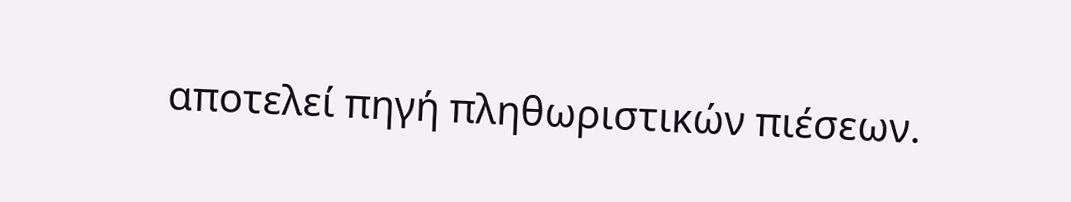αποτελεί πηγή πληθωριστικών πιέσεων.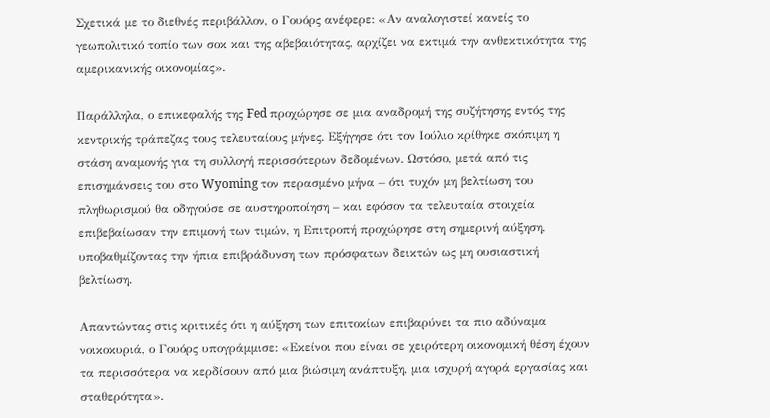Σχετικά με το διεθνές περιβάλλον, ο Γουόρς ανέφερε: «Αν αναλογιστεί κανείς το γεωπολιτικό τοπίο των σοκ και της αβεβαιότητας, αρχίζει να εκτιμά την ανθεκτικότητα της αμερικανικής οικονομίας».

Παράλληλα, ο επικεφαλής της Fed προχώρησε σε μια αναδρομή της συζήτησης εντός της κεντρικής τράπεζας τους τελευταίους μήνες. Εξήγησε ότι τον Ιούλιο κρίθηκε σκόπιμη η στάση αναμονής για τη συλλογή περισσότερων δεδομένων. Ωστόσο, μετά από τις επισημάνσεις του στο Wyoming τον περασμένο μήνα – ότι τυχόν μη βελτίωση του πληθωρισμού θα οδηγούσε σε αυστηροποίηση – και εφόσον τα τελευταία στοιχεία επιβεβαίωσαν την επιμονή των τιμών, η Επιτροπή προχώρησε στη σημερινή αύξηση, υποβαθμίζοντας την ήπια επιβράδυνση των πρόσφατων δεικτών ως μη ουσιαστική βελτίωση.

Απαντώντας στις κριτικές ότι η αύξηση των επιτοκίων επιβαρύνει τα πιο αδύναμα νοικοκυριά, ο Γουόρς υπογράμμισε: «Εκείνοι που είναι σε χειρότερη οικονομική θέση έχουν τα περισσότερα να κερδίσουν από μια βιώσιμη ανάπτυξη, μια ισχυρή αγορά εργασίας και σταθερότητα».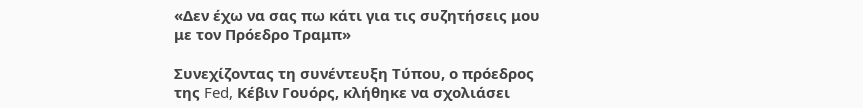«Δεν έχω να σας πω κάτι για τις συζητήσεις μου με τον Πρόεδρο Τραμπ»

Συνεχίζοντας τη συνέντευξη Τύπου, ο πρόεδρος της Fed, Κέβιν Γουόρς, κλήθηκε να σχολιάσει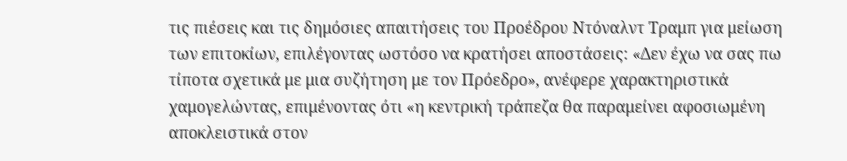τις πιέσεις και τις δημόσιες απαιτήσεις του Προέδρου Ντόναλντ Τραμπ για μείωση των επιτοκίων, επιλέγοντας ωστόσο να κρατήσει αποστάσεις: «Δεν έχω να σας πω τίποτα σχετικά με μια συζήτηση με τον Πρόεδρο», ανέφερε χαρακτηριστικά  χαμογελώντας, επιμένοντας ότι «η κεντρική τράπεζα θα παραμείνει αφοσιωμένη αποκλειστικά στον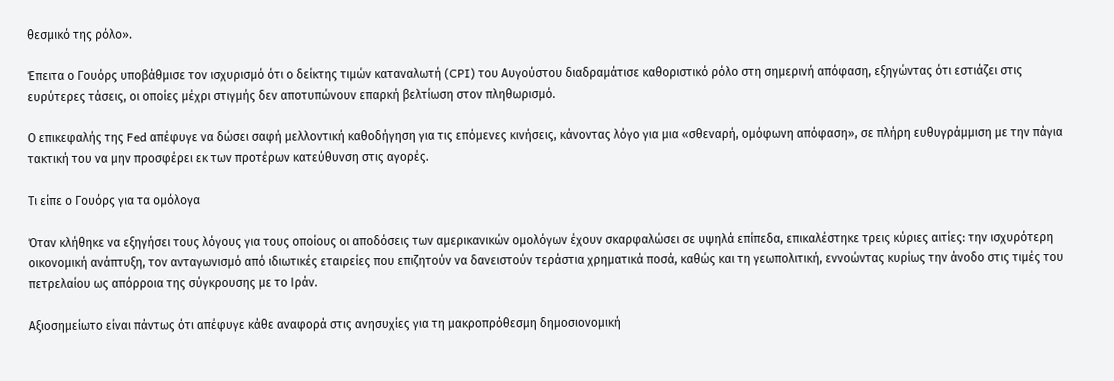θεσμικό της ρόλο».

Έπειτα ο Γουόρς υποβάθμισε τον ισχυρισμό ότι ο δείκτης τιμών καταναλωτή (CPI) του Αυγούστου διαδραμάτισε καθοριστικό ρόλο στη σημερινή απόφαση, εξηγώντας ότι εστιάζει στις ευρύτερες τάσεις, οι οποίες μέχρι στιγμής δεν αποτυπώνουν επαρκή βελτίωση στον πληθωρισμό.

Ο επικεφαλής της Fed απέφυγε να δώσει σαφή μελλοντική καθοδήγηση για τις επόμενες κινήσεις, κάνοντας λόγο για μια «σθεναρή, ομόφωνη απόφαση», σε πλήρη ευθυγράμμιση με την πάγια τακτική του να μην προσφέρει εκ των προτέρων κατεύθυνση στις αγορές.

Τι είπε ο Γουόρς για τα ομόλογα

Όταν κλήθηκε να εξηγήσει τους λόγους για τους οποίους οι αποδόσεις των αμερικανικών ομολόγων έχουν σκαρφαλώσει σε υψηλά επίπεδα, επικαλέστηκε τρεις κύριες αιτίες: την ισχυρότερη οικονομική ανάπτυξη, τον ανταγωνισμό από ιδιωτικές εταιρείες που επιζητούν να δανειστούν τεράστια χρηματικά ποσά, καθώς και τη γεωπολιτική, εννοώντας κυρίως την άνοδο στις τιμές του πετρελαίου ως απόρροια της σύγκρουσης με το Ιράν.

Αξιοσημείωτο είναι πάντως ότι απέφυγε κάθε αναφορά στις ανησυχίες για τη μακροπρόθεσμη δημοσιονομική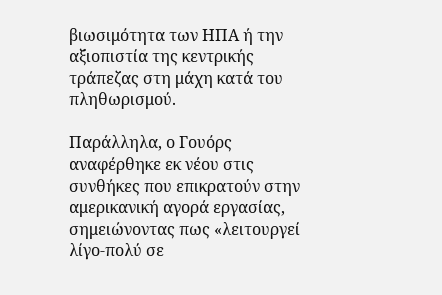βιωσιμότητα των ΗΠΑ ή την αξιοπιστία της κεντρικής τράπεζας στη μάχη κατά του πληθωρισμού.

Παράλληλα, ο Γουόρς αναφέρθηκε εκ νέου στις συνθήκες που επικρατούν στην αμερικανική αγορά εργασίας, σημειώνοντας πως «λειτουργεί λίγο-πολύ σε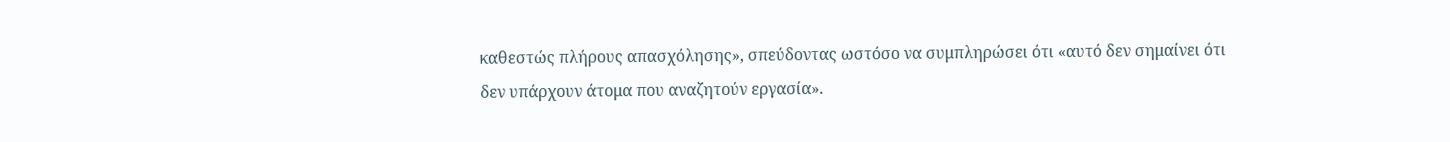καθεστώς πλήρους απασχόλησης», σπεύδοντας ωστόσο να συμπληρώσει ότι «αυτό δεν σημαίνει ότι δεν υπάρχουν άτομα που αναζητούν εργασία».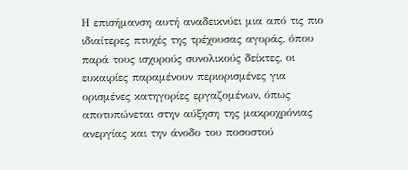Η επισήμανση αυτή αναδεικνύει μια από τις πιο ιδιαίτερες πτυχές της τρέχουσας αγοράς, όπου παρά τους ισχυρούς συνολικούς δείκτες, οι ευκαιρίες παραμένουν περιορισμένες για ορισμένες κατηγορίες εργαζομένων, όπως αποτυπώνεται στην αύξηση της μακροχρόνιας ανεργίας και την άνοδο του ποσοστού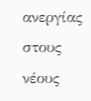ανεργίας στους νέους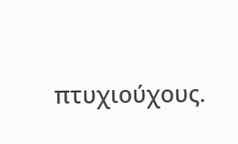πτυχιούχους.